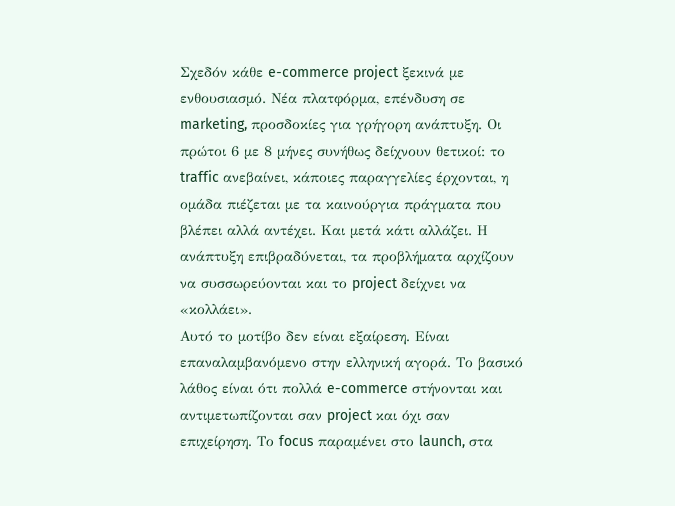Σχεδόν κάθε e-commerce project ξεκινά με ενθουσιασμό. Νέα πλατφόρμα, επένδυση σε marketing, προσδοκίες για γρήγορη ανάπτυξη. Οι πρώτοι 6 με 8 μήνες συνήθως δείχνουν θετικοί: το traffic ανεβαίνει, κάποιες παραγγελίες έρχονται, η ομάδα πιέζεται με τα καινούργια πράγματα που βλέπει αλλά αντέχει. Και μετά κάτι αλλάζει. Η ανάπτυξη επιβραδύνεται, τα προβλήματα αρχίζουν να συσσωρεύονται και το project δείχνει να «κολλάει».
Αυτό το μοτίβο δεν είναι εξαίρεση. Είναι επαναλαμβανόμενο στην ελληνική αγορά. Το βασικό λάθος είναι ότι πολλά e-commerce στήνονται και αντιμετωπίζονται σαν project και όχι σαν επιχείρηση. Το focus παραμένει στο launch, στα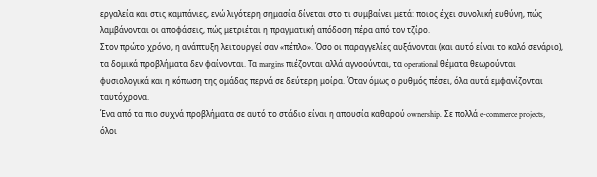εργαλεία και στις καμπάνιες, ενώ λιγότερη σημασία δίνεται στο τι συμβαίνει μετά: ποιος έχει συνολική ευθύνη, πώς λαμβάνονται οι αποφάσεις, πώς μετριέται η πραγματική απόδοση πέρα από τον τζίρο.
Στον πρώτο χρόνο, η ανάπτυξη λειτουργεί σαν «πέπλο». Όσο οι παραγγελίες αυξάνονται (και αυτό είναι το καλό σενάριο), τα δομικά προβλήματα δεν φαίνονται. Τα margins πιέζονται αλλά αγνοούνται, τα operational θέματα θεωρούνται φυσιολογικά και η κόπωση της ομάδας περνά σε δεύτερη μοίρα. Όταν όμως ο ρυθμός πέσει, όλα αυτά εμφανίζονται ταυτόχρονα.
Ένα από τα πιο συχνά προβλήματα σε αυτό το στάδιο είναι η απουσία καθαρού ownership. Σε πολλά e-commerce projects, όλοι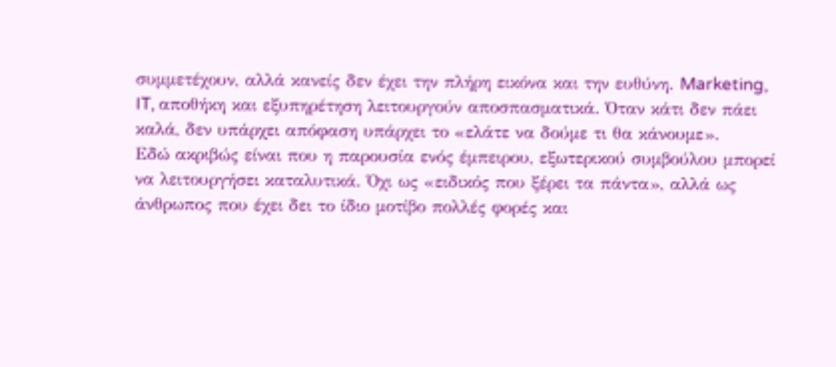συμμετέχουν, αλλά κανείς δεν έχει την πλήρη εικόνα και την ευθύνη. Marketing, IT, αποθήκη και εξυπηρέτηση λειτουργούν αποσπασματικά. Όταν κάτι δεν πάει καλά, δεν υπάρχει απόφαση υπάρχει το «ελάτε να δούμε τι θα κάνουμε».
Εδώ ακριβώς είναι που η παρουσία ενός έμπειρου, εξωτερικού συμβούλου μπορεί να λειτουργήσει καταλυτικά. Όχι ως «ειδικός που ξέρει τα πάντα», αλλά ως άνθρωπος που έχει δει το ίδιο μοτίβο πολλές φορές και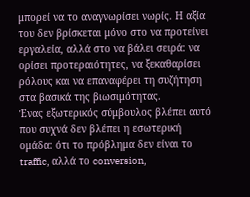μπορεί να το αναγνωρίσει νωρίς. Η αξία του δεν βρίσκεται μόνο στο να προτείνει εργαλεία, αλλά στο να βάλει σειρά: να ορίσει προτεραιότητες, να ξεκαθαρίσει ρόλους και να επαναφέρει τη συζήτηση στα βασικά της βιωσιμότητας.
Ένας εξωτερικός σύμβουλος βλέπει αυτό που συχνά δεν βλέπει η εσωτερική ομάδα: ότι το πρόβλημα δεν είναι το traffic, αλλά το conversion,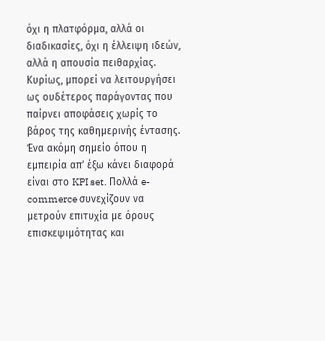όχι η πλατφόρμα, αλλά οι διαδικασίες, όχι η έλλειψη ιδεών, αλλά η απουσία πειθαρχίας. Κυρίως, μπορεί να λειτουργήσει ως ουδέτερος παράγοντας που παίρνει αποφάσεις χωρίς το βάρος της καθημερινής έντασης.
Ένα ακόμη σημείο όπου η εμπειρία απ’ έξω κάνει διαφορά είναι στο KPI set. Πολλά e-commerce συνεχίζουν να μετρούν επιτυχία με όρους επισκεψιμότητας και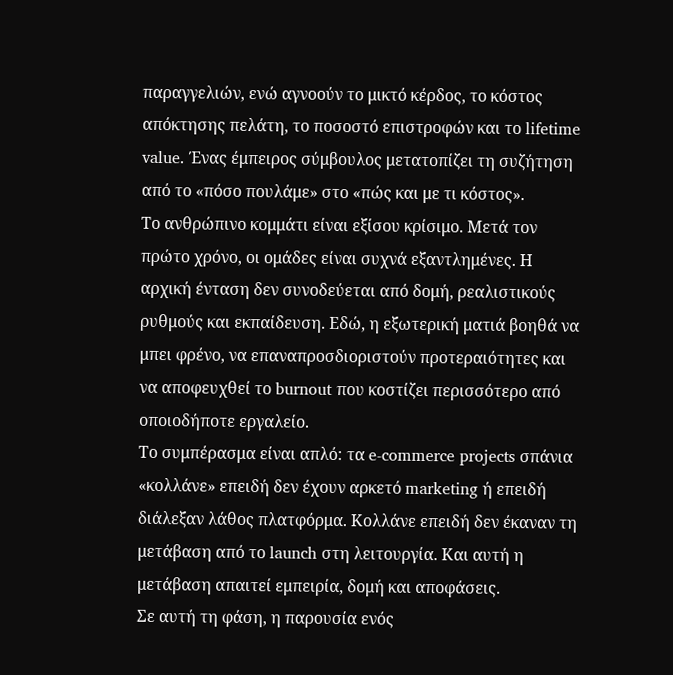παραγγελιών, ενώ αγνοούν το μικτό κέρδος, το κόστος απόκτησης πελάτη, το ποσοστό επιστροφών και το lifetime value. Ένας έμπειρος σύμβουλος μετατοπίζει τη συζήτηση από το «πόσο πουλάμε» στο «πώς και με τι κόστος».
Το ανθρώπινο κομμάτι είναι εξίσου κρίσιμο. Μετά τον πρώτο χρόνο, οι ομάδες είναι συχνά εξαντλημένες. Η αρχική ένταση δεν συνοδεύεται από δομή, ρεαλιστικούς ρυθμούς και εκπαίδευση. Εδώ, η εξωτερική ματιά βοηθά να μπει φρένο, να επαναπροσδιοριστούν προτεραιότητες και να αποφευχθεί το burnout που κοστίζει περισσότερο από οποιοδήποτε εργαλείο.
Το συμπέρασμα είναι απλό: τα e-commerce projects σπάνια «κολλάνε» επειδή δεν έχουν αρκετό marketing ή επειδή διάλεξαν λάθος πλατφόρμα. Κολλάνε επειδή δεν έκαναν τη μετάβαση από το launch στη λειτουργία. Και αυτή η μετάβαση απαιτεί εμπειρία, δομή και αποφάσεις.
Σε αυτή τη φάση, η παρουσία ενός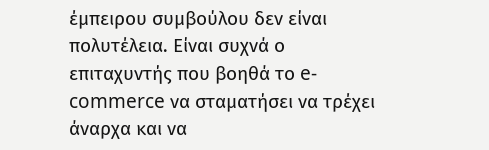έμπειρου συμβούλου δεν είναι πολυτέλεια. Είναι συχνά ο επιταχυντής που βοηθά το e-commerce να σταματήσει να τρέχει άναρχα και να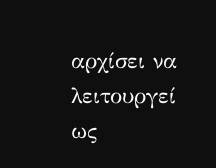αρχίσει να λειτουργεί ως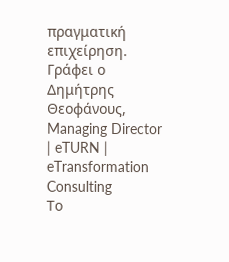πραγματική επιχείρηση.
Γράφει ο Δημήτρης Θεοφάνους, Managing Director | eTURN | eTransformation Consulting
Το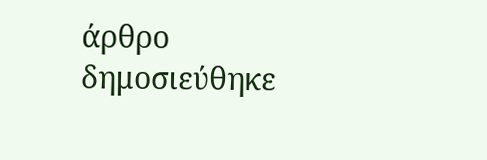άρθρο δημοσιεύθηκε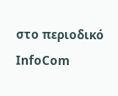στο περιοδικό InfoCom